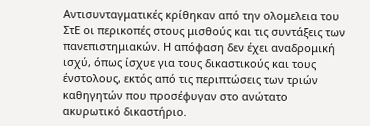Αντισυνταγματικές κρίθηκαν από την ολομελεια του ΣτΕ οι περικοπές στους μισθούς και τις συντάξεις των πανεπιστημιακών. Η απόφαση δεν έχει αναδρομική ισχύ, όπως ίσχυε για τους δικαστικούς και τους ένστολους, εκτός από τις περιπτώσεις των τριών καθηγητών που προσέφυγαν στο ανώτατο ακυρωτικό δικαστήριο.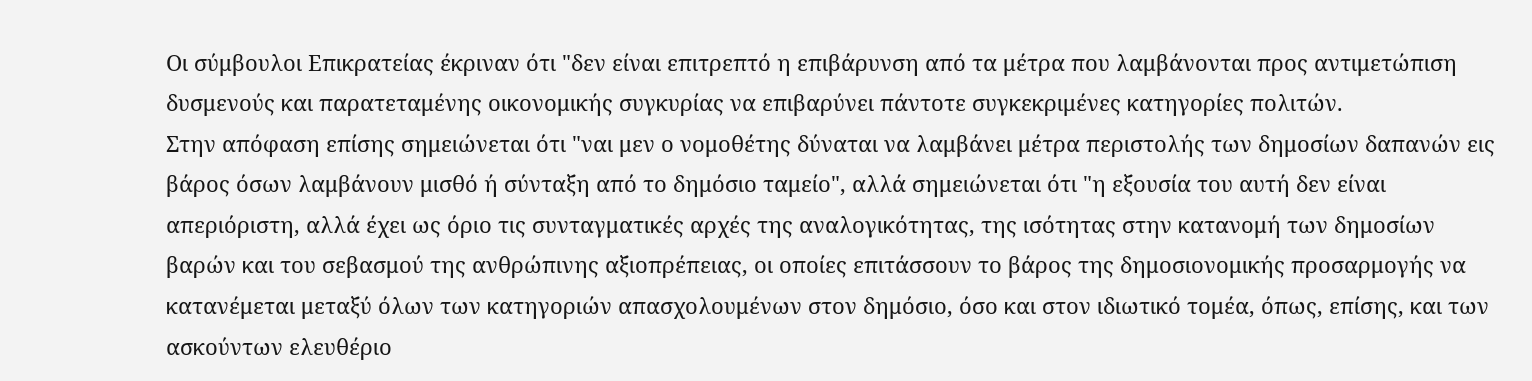Οι σύμβουλοι Επικρατείας έκριναν ότι "δεν είναι επιτρεπτό η επιβάρυνση από τα μέτρα που λαμβάνονται προς αντιμετώπιση δυσμενούς και παρατεταμένης οικονομικής συγκυρίας να επιβαρύνει πάντοτε συγκεκριμένες κατηγορίες πολιτών.
Στην απόφαση επίσης σημειώνεται ότι "ναι μεν ο νομοθέτης δύναται να λαμβάνει μέτρα περιστολής των δημοσίων δαπανών εις βάρος όσων λαμβάνουν μισθό ή σύνταξη από το δημόσιο ταμείο", αλλά σημειώνεται ότι "η εξουσία του αυτή δεν είναι απεριόριστη, αλλά έχει ως όριο τις συνταγματικές αρχές της αναλογικότητας, της ισότητας στην κατανομή των δημοσίων βαρών και του σεβασμού της ανθρώπινης αξιοπρέπειας, οι οποίες επιτάσσουν το βάρος της δημοσιονομικής προσαρμογής να κατανέμεται μεταξύ όλων των κατηγοριών απασχολουμένων στον δημόσιο, όσο και στον ιδιωτικό τομέα, όπως, επίσης, και των ασκούντων ελευθέριο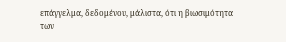επάγγελμα, δεδομένου, μάλιστα, ότι η βιωσιμότητα των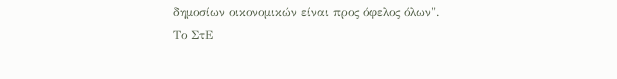δημοσίων οικονομικών είναι προς όφελος όλων".
Το ΣτΕ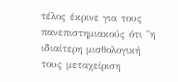τέλος έκρινε για τους πανεπιστημιακούς ότι "η ιδιαίτερη μισθολογική τους μεταχείριση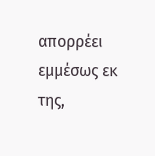απορρέει εμμέσως εκ της,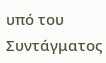υπό του Συντάγματος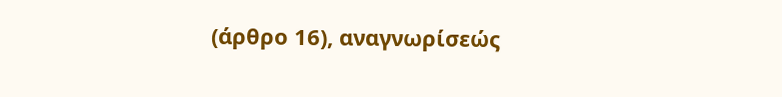(άρθρο 16), αναγνωρίσεώς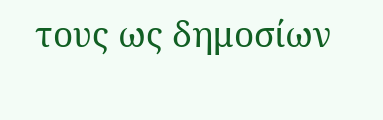τους ως δημοσίων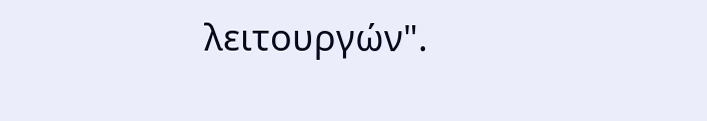λειτουργών".